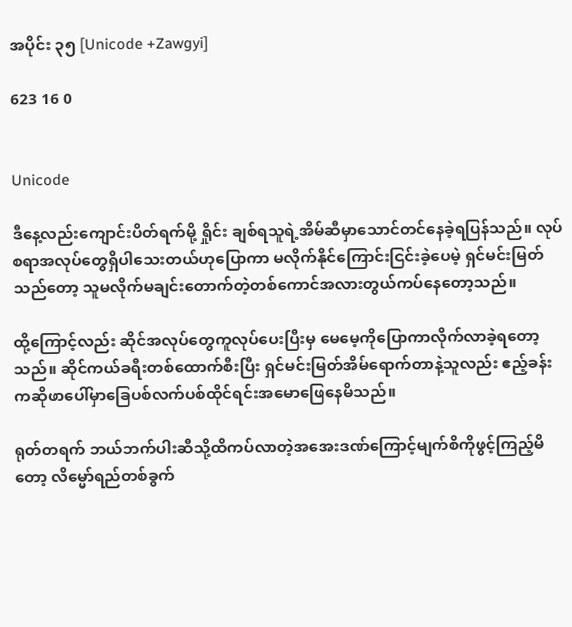အပိုင်း ၃၅ [Unicode +Zawgyi]

623 16 0


Unicode

ဒီနေ့လည်းကျောင်းပိတ်ရက်မို့ ရှိုင်း ချစ်ရသူရဲ့အိမ်ဆီမှာသောင်တင်နေခဲ့ရပြန်သည်။ လုပ်စရာအလုပ်တွေရှိပါသေးတယ်ဟုပြောကာ မလိုက်နိုင်ကြောင်းငြင်းခဲ့ပေမဲ့ ရှင်မင်းမြတ်သည်တော့ သူမလိုက်မချင်းတောက်တဲ့တစ်ကောင်အလားတွယ်ကပ်နေတော့သည်။

ထို့ကြောင့်လည်း ဆိုင်အလုပ်တွေကူလုပ်ပေးပြီးမှ မေမေ့ကိုပြောကာလိုက်လာခဲ့ရတော့သည်။ ဆိုင်ကယ်ခရီးတစ်ထောက်စီးပြီး ရှင်မင်းမြတ်အိမ်ရောက်တာနဲ့သူလည်း ဧည့်ခန်းကဆိုဖာပေါ်မှာခြေပစ်လက်ပစ်ထိုင်ရင်းအမောဖြေနေမိသည်။

ရုတ်တရက် ဘယ်ဘက်ပါးဆီသို့ထိကပ်လာတဲ့အအေးဒဏ်ကြောင့်မျက်စိကိုဖွင့်ကြည့်မိတော့ လိမ္မော်ရည်တစ်ခွက်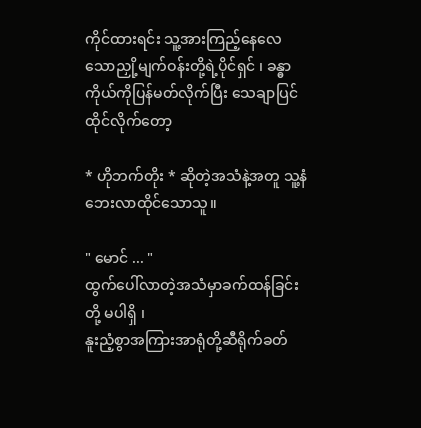ကိုင်ထားရင်း သူ့အားကြည့်နေလေသောညှို့မျက်ဝန်းတို့ရဲ့ပိုင်ရှင် ၊ ခန္ဓာကိုယ်ကိုပြန်မတ်လိုက်ပြီး သေချာပြင်ထိုင်လိုက်တော့

* ဟိုဘက်တိုး * ဆိုတဲ့အသံနဲ့အတူ သူ့နံဘေးလာထိုင်သောသူ။

" မောင် ... "
ထွက်ပေါ်လာတဲ့အသံမှာခက်ထန်ခြင်းတို့ မပါရှိ ၊
နူးညံ့စွာအကြားအာရုံတို့ဆီရိုက်ခတ်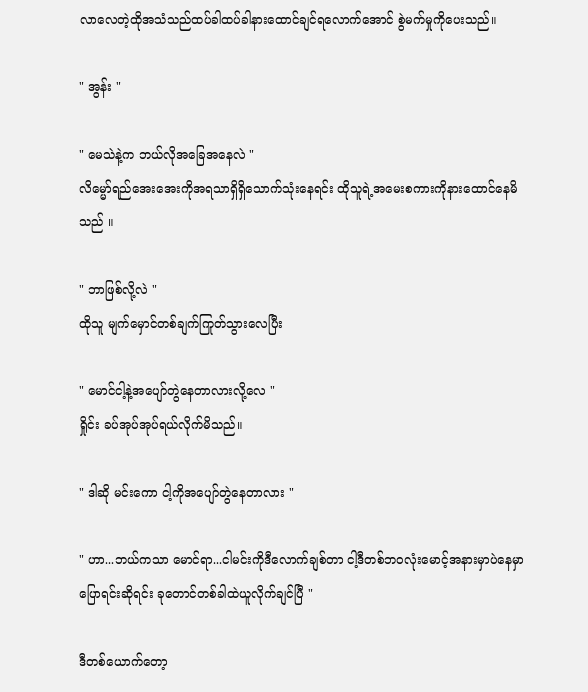လာ‌လေတဲ့ထိုအသံသည်ထပ်ခါထပ်ခါနားထောင်ချင်ရလောက်အောင် စွဲမက်မှုကိုပေးသည်။

" အွန်း "

" မေသဲနဲ့က ဘယ်လိုအခြေအနေလဲ "
လိမ္မော်ရည်အေးအေးကိုအရသာရှိရှိသောက်သုံးနေရင်း ထိုသူရဲ့အမေးစကားကိုနားထောင်နေမိသည် ။

" ဘာဖြစ်လို့လဲ "
ထိုသူ မျက်မှောင်တစ်ချက်ကြုတ်သွားလေပြီး

" မောင်ငါ့နဲ့အပျော်တွဲနေတာလားလို့လေ "
ရှိုင်း ခပ်အုပ်အုပ်ရယ်လိုက်မိသည်။

" ဒါဆို မင်းကော ငါ့ကိုအပျော်တွဲနေတာလား "

" ဟာ...ဘယ်ကသာ မောင်ရာ...ငါမင်းကိုဒီလောက်ချစ်တာ ငါ့ဒီတစ်ဘဝလုံးမောင့်အနားမှာပဲနေမှာ ပြောရင်းဆိုရင်း ခုတောင်တစ်ခါထဲယူလိုက်ချင်ပြီ "

ဒီတစ်ယောက်တော့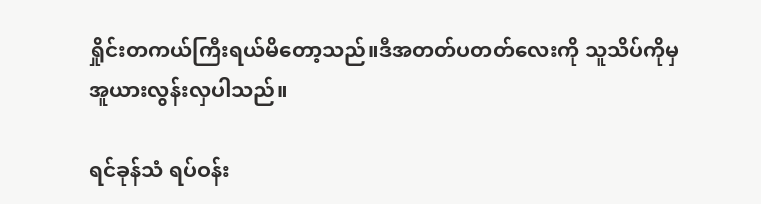ရှိုင်းတကယ်ကြီးရယ်မိတော့သည်။ဒီအတတ်ပတတ်လေးကို သူသိပ်ကိုမှအူယားလွန်းလှပါသည်။

ရင်ခုန်သံ ရပ်ဝန်း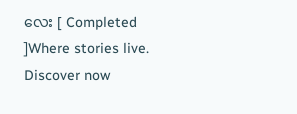လေး [ Completed ]Where stories live. Discover now